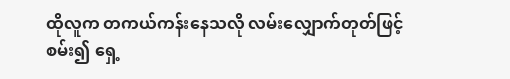ထိုလူက တကယ်ကန်းနေသလို လမ်းလျှောက်တုတ်ဖြင့်စမ်း၍ ရှေ့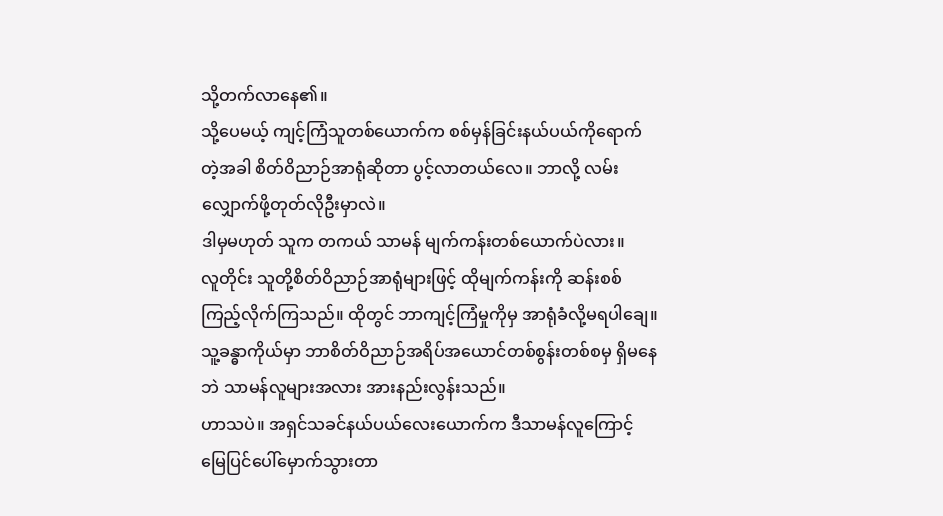သို့တက်လာနေ၏။
သို့ပေမယ့် ကျင့်ကြံသူတစ်ယောက်က စစ်မှန်ခြင်းနယ်ပယ်ကိုရောက်တဲ့အခါ စိတ်ဝိညာဉ်အာရုံဆိုတာ ပွင့်လာတယ်လေ။ ဘာလို့ လမ်းလျှောက်ဖို့တုတ်လိုဦးမှာလဲ။
ဒါမှမဟုတ် သူက တကယ် သာမန် မျက်ကန်းတစ်ယောက်ပဲလား။
လူတိုင်း သူတို့စိတ်ဝိညာဉ်အာရုံများဖြင့် ထိုမျက်ကန်းကို ဆန်းစစ်ကြည့်လိုက်ကြသည်။ ထိုတွင် ဘာကျင့်ကြံမှုကိုမှ အာရုံခံလို့မရပါချေ။ သူ့ခန္ဓာကိုယ်မှာ ဘာစိတ်ဝိညာဉ်အရိပ်အယောင်တစ်စွန်းတစ်စမှ ရှိမနေဘဲ သာမန်လူများအလား အားနည်းလွန်းသည်။
ဟာသပဲ။ အရှင်သခင်နယ်ပယ်လေးယောက်က ဒီသာမန်လူကြောင့် မြေပြင်ပေါ်မှောက်သွားတာ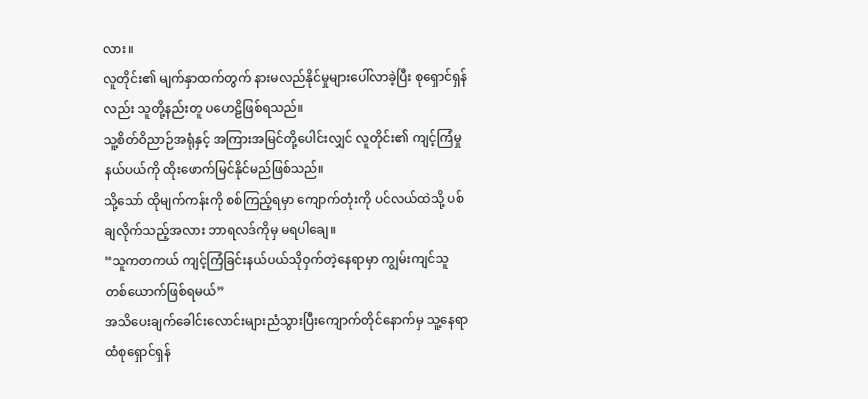လား။
လူတိုင်း၏ မျက်နှာထက်တွက် နားမလည်နိုင်မှုများပေါ်လာခဲ့ပြီး စုရှောင်ရှန်လည်း သူတို့နည်းတူ ပဟေဠိဖြစ်ရသည်။
သူ့စိတ်ဝိညာဉ်အရုံနှင့် အကြားအမြင်တို့ပေါင်းလျှင် လူတိုင်း၏ ကျင့်ကြံမှုနယ်ပယ်ကို ထိုးဖောက်မြင်နိုင်မည်ဖြစ်သည်။
သို့သော် ထိုမျက်ကန်းကို စစ်ကြည့်ရမှာ ကျောက်တုံးကို ပင်လယ်ထဲသို့ ပစ်ချလိုက်သည့်အလား ဘာရလဒ်ကိုမှ မရပါချေ။
“သူကတကယ် ကျင့်ကြံခြင်းနယ်ပယ်သိုဝှက်တဲ့နေရာမှာ ကျွမ်းကျင်သူတစ်ယောက်ဖြစ်ရမယ်”
အသိပေးချက်ခေါင်းလောင်းများညံသွားပြီးကျောက်တိုင်နောက်မှ သူ့နေရာထံစုရှောင်ရှန်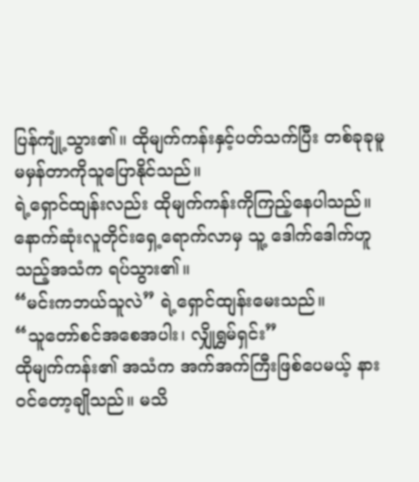ပြန်ကျုံ့သွား၏။ ထိုမျက်ကန်းနှင့်ပတ်သက်ပြီး တစ်ခုခုမူမမှန်တာကိုသူပြောနိုင်သည်။
ရဲ့ရှောင်ထျန်းလည်း ထိုမျက်ကန်းကိုကြည့်နေပါသည်။ နောက်ဆုံးလူတိုင်းရှေ့ရောက်လာမှ သူ့ ဒေါက်ဒေါက်ဟူသည့်အသံက ရပ်သွား၏။
“မင်းကဘယ်သူလဲ” ရဲ့ရှောင်ထျန်းမေးသည်။
“သူတော်စင်အစေအပါး၊ လျှိုရွှမ်ရှင်း”
ထိုမျက်ကန်း၏ အသံက အက်အက်ကြီးဖြစ်ပေမယ့် နား၀င်တော့ချိုသည်။ မသိ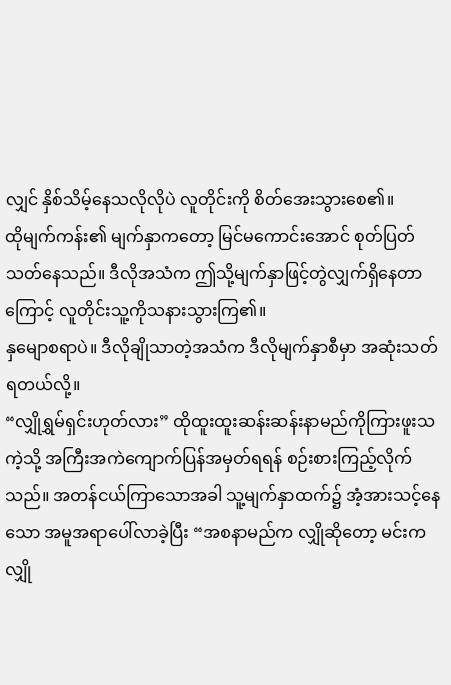လျှင် နှိစ်သိမ့်နေသလိုလိုပဲ လူတိုင်းကို စိတ်အေးသွားစေ၏။
ထိုမျက်ကန်း၏ မျက်နှာကတော့ မြင်မကောင်းအောင် စုတ်ပြတ်သတ်နေသည်။ ဒီလိုအသံက ဤသို့မျက်နှာဖြင့်တွဲလျှက်ရှိနေတာကြောင့် လူတိုင်းသူ့ကိုသနားသွားကြ၏။
နှမျောစရာပဲ။ ဒီလိုချိုသာတဲ့အသံက ဒီလိုမျက်နှာစီမှာ အဆုံးသတ်ရတယ်လို့။
“လျှိုရွှမ်ရှင်းဟုတ်လား” ထိုထူးထူးဆန်းဆန်းနာမည်ကိုကြားဖူးသကဲ့သို့ အကြီးအကဲကျောက်ပြန်အမှတ်ရရန် စဉ်းစားကြည့်လိုက်သည်။ အတန်ငယ်ကြာသောအခါ သူ့မျက်နှာထက်၌ အံ့အားသင့်နေသော အမူအရာပေါ်လာခဲ့ပြီး “အစနာမည်က လျှိုဆိုတော့ မင်းက လျှို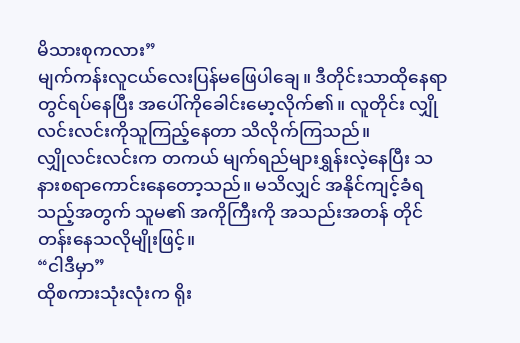မိသားစုကလား”
မျက်ကန်းလူငယ်လေးပြန်မဖြေပါချေ။ ဒီတိုင်းသာထိုနေရာတွင်ရပ်နေပြီး အပေါ်ကိုခေါင်းမော့လိုက်၏။ လူတိုင်း လျှိုလင်းလင်းကိုသူကြည့်နေတာ သိလိုက်ကြသည်။
လျှိုလင်းလင်းက တကယ် မျက်ရည်များရွှန်းလဲ့နေပြီး သနားစရာကောင်းနေတော့သည်။ မသိလျှင် အနိုင်ကျင့်ခံရသည့်အတွက် သူမ၏ အကိုကြီးကို အသည်းအတန် တိုင်တန်းနေသလိုမျိုးဖြင့်။
“ငါဒီမှာ”
ထိုစကားသုံးလုံးက ရိုး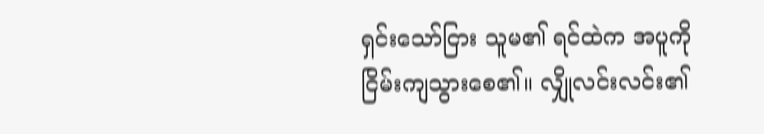ရှင်းသော်ငြား သူမ၏ ရင်ထဲက အပူကိုငြိမ်းကျသွားစေ၏။ လျှိုလင်းလင်း၏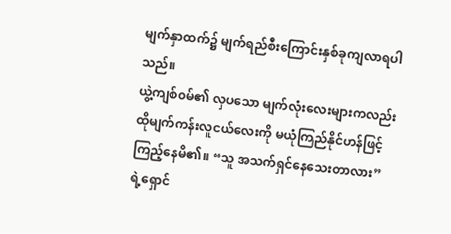မျက်နှာထက်၌ မျက်ရည်စီးကြောင်းနှစ်ခုကျလာရပါသည်။
ယွဲ့ကျစ်၀မ်၏ လှပသော မျက်လုံးလေးများကလည်း ထိုမျက်ကန်းလူငယ်လေးကို မယုံကြည်နိုင်ဟန်ဖြင့် ကြည့်နေမိ၏။ “သူ အသက်ရှင်နေသေးတာလား”
ရဲ့ရှောင်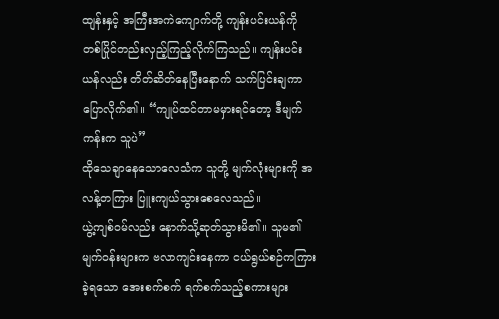ထျန်းနှင့် အကြီးအကဲကျောက်တို့ ကျန်းပင်းယန်ကို တစ်ပြိုင်တည်းလှည့်ကြည့်လိုက်ကြသည်။ ကျန်းပင်းယန်လည်း တိတ်ဆိတ်နေပြီးနောက် သက်ပြင်းချကာပြောလိုက်၏။ “ကျုပ်ထင်တာမမှားရင်တော့ ဒီမျက်ကန်းက သူပဲ”
ထိုသေချာနေသောလေသံက သူတို့ မျက်လုံးများကို အလန့်တကြား ပြူးကျယ်သွားစေလေသည်။
ယွဲ့ကျစ်၀မ်လည်း နောက်သို့ဆုတ်သွားမိ၏။ သူမ၏ မျက်၀န်းများက ဗလာကျင်းနေကာ ငယ်ရွယ်စဉ်ကကြားခဲ့ရသော အေးစက်စက် ရက်စက်သည့်စကားများ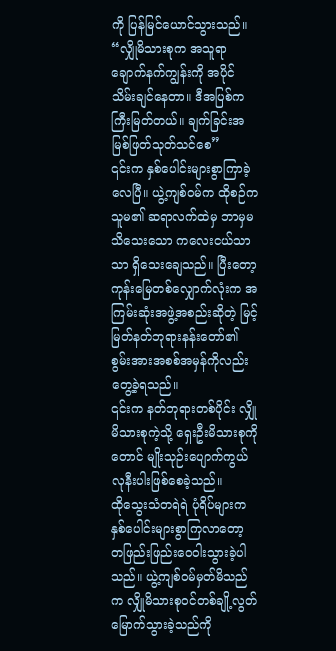ကို ပြန်မြင်ယောင်သွားသည်။
“လျှိုမိသားစုက အသူရာချောက်နက်ကျွန်းကို အပိုင်သိမ်းချင်နေတာ။ ဒီအပြစ်ကကြီးမြတ်တယ်။ ချက်ခြင်းအမြစ်ဖြတ်သုတ်သင်စေ”
၎င်းက နှစ်ပေါင်းများစွာကြာခဲ့လေပြီ။ ယွဲ့ကျစ်၀မ်က ထိုစဉ်က သူမ၏ ဆရာလက်ထဲမှ ဘာမှမသိသေးသော ကလေးငယ်သာသာ ရှိသေးချေသည်။ ပြီးတော့ ကုန်းမြေတစ်လျှောက်လုံးက အကြမ်းဆုံးအဖွဲ့အစည်းဆိုတဲ့ မြင့်မြတ်နတ်ဘုရားနန်းတော်၏ စွမ်းအားအစစ်အမှန်ကိုလည်း တွေ့ခဲ့ရသည်။
၎င်းက နတ်ဘုရားတစ်ပိုင်း လျှိုမိသားစုကဲ့သို့ ရှေးဦးမိသားစုကိုတောင် မျိုးသုဉ်းပျောက်ကွယ်လုနီးပါးဖြစ်စေခဲ့သည်။
ထိုသွေးသံတရဲရဲ ပုံရိပ်များက နှစ်ပေါင်းများစွာကြလာတော့ တဖြည်းဖြည်းဝေဝါးသွားခဲ့ပါသည်။ ယွဲ့ကျစ်၀မ်မှတ်မိသည်က လျှိုမိသားစုဝင်တစ်ချို့လွတ်မြောက်သွားခဲ့သည်ကို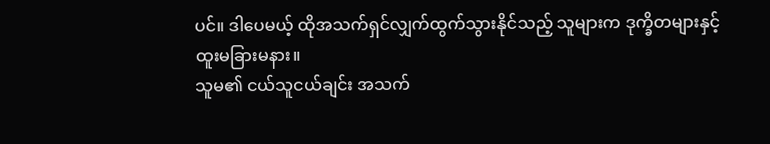ပင်။ ဒါပေမယ့် ထိုအသက်ရှင်လျှက်ထွက်သွားနိုင်သည့် သူများက ဒုက္ခိတများနှင့် ထူးမခြားမနား။
သူမ၏ ငယ်သူငယ်ချင်း အသက်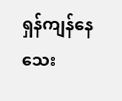ရှန်ကျန်နေသေး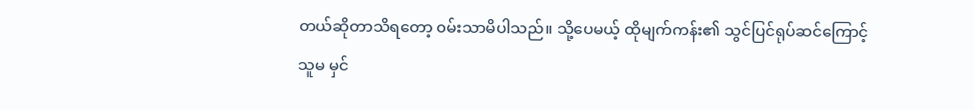တယ်ဆိုတာသိရတော့ ၀မ်းသာမိပါသည်။ သို့ပေမယ့် ထိုမျက်ကန်း၏ သွင်ပြင်ရုပ်ဆင်ကြောင့် သူမ မှင်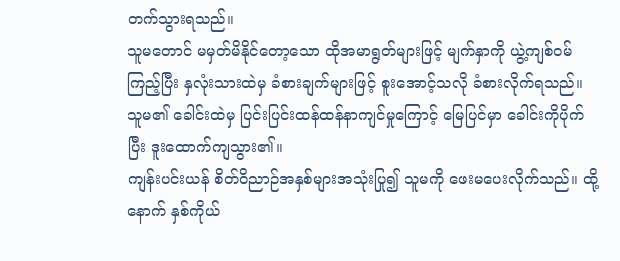တက်သွားရသည်။
သူမတောင် မမှတ်မိနိုင်တော့သော ထိုအမာရွတ်များဖြင့် မျက်နှာကို ယွဲ့ကျစ်၀မ်ကြည့်ပြီး နှလုံးသားထဲမှ ခံစားချက်များဖြင့် စူးအောင့်သလို ခံစားလိုက်ရသည်။ သူမ၏ ခေါင်းထဲမှ ပြင်းပြင်းထန်ထန်နာကျင်မှုကြောင့် မြေပြင်မှာ ခေါင်းကိုပိုက်ပြီး ဒူးထောက်ကျသွား၏။
ကျန်းပင်းယန် စိတ်ဝိညာဉ်အနှစ်များအသုံးပြု၍ သူမကို ဖေးမပေးလိုက်သည်။ ထို့နောက် နှစ်ကိုယ်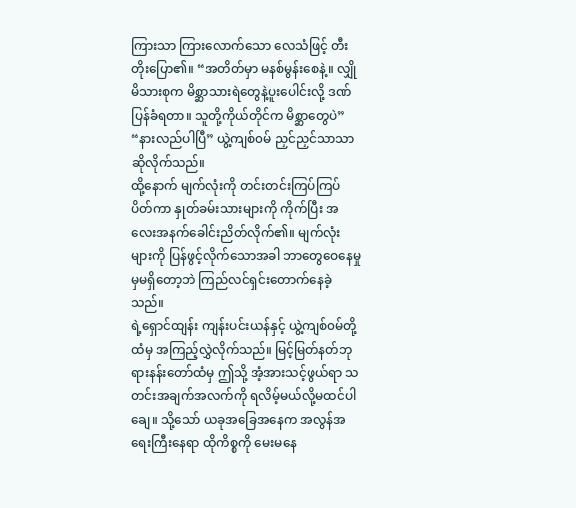ကြားသာ ကြားလောက်သော လေသံဖြင့် တီးတိုးပြော၏။ “အတိတ်မှာ မနစ်မွန်းစေနဲ့။ လျှိုမိသားစုက မိစ္ဆာသားရဲတွေနဲ့ပူးပေါင်းလို့ ဒဏ်ပြန်ခံရတာ။ သူတို့ကိုယ်တိုင်က မိစ္ဆာတွေပဲ”
“နားလည်ပါပြီ” ယွဲ့ကျစ်၀မ် ညှင်ညှင်သာသာ ဆိုလိုက်သည်။
ထို့နောက် မျက်လုံးကို တင်းတင်းကြပ်ကြပ်ပိတ်ကာ နှုတ်ခမ်းသားများကို ကိုက်ပြီး အလေးအနက်ခေါင်းညိတ်လိုက်၏။ မျက်လုံးများကို ပြန်ဖွင့်လိုက်သောအခါ ဘာတွေဝေနေမှုမှမရှိတော့ဘဲ ကြည်လင်ရှင်းတောက်နေခဲ့သည်။
ရဲ့ရှောင်ထျန်း ကျန်းပင်းယန်နှင့် ယွဲ့ကျစ်၀မ်တို့ထံမှ အကြည့်လွှဲလိုက်သည်။ မြင့်မြတ်နတ်ဘုရားနန်းတော်ထံမှ ဤသို့ အံ့အားသင့်ဖွယ်ရာ သတင်းအချက်အလက်ကို ရလိမ့်မယ်လို့မထင်ပါချေ။ သို့သော် ယခုအခြေအနေက အလွန်အရေးကြီးနေရာ ထိုကိစ္စကို မေးမနေ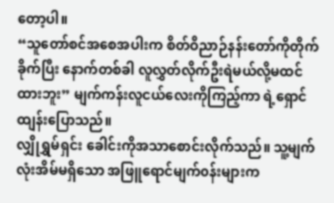တော့ပါ။
“သူတော်စင်အစေအပါးက စိတ်ဝိညာဉ်နန်းတော်ကိုတိုက်ခိုက်ပြီး နောက်တစ်ခါ လူလွှတ်လိုက်ဦးရဲမယ်လို့မထင်ထားဘူး” မျက်ကန်းလူငယ်လေးကိုကြည့်ကာ ရဲ့ရှောင်ထျန်းပြောသည်။
လျှိုရွှမ်ရှင်း ခေါင်းကိုအသာစောင်းလိုက်သည်။ သူ့မျက်လုံးအိမ်မရှိသော အဖြူရောင်မျက်၀န်းများက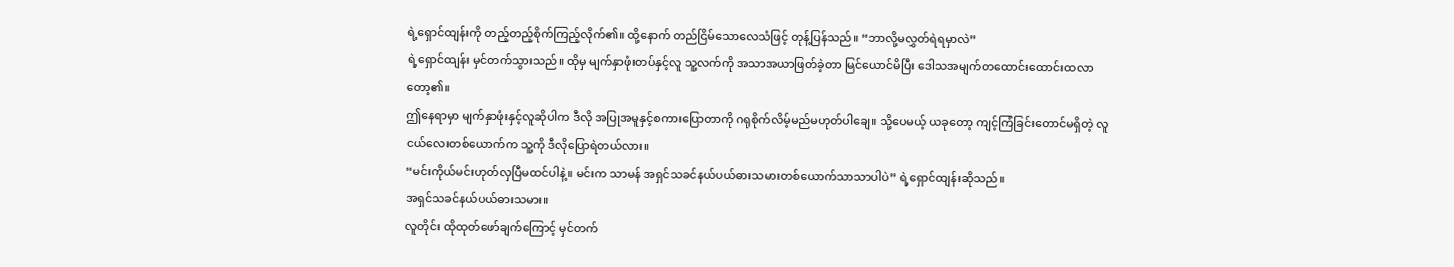ရဲ့ရှောင်ထျန်းကို တည့်တည့်စိုက်ကြည့်လိုက်၏။ ထို့နောက် တည်ငြိမ်သောလေသံဖြင့် တုန့်ပြန်သည်။ “ဘာလို့မလွှတ်ရဲရမှာလဲ”
ရဲ့ရှောင်ထျန်း မှင်တက်သွားသည်။ ထိုမှ မျက်နှာဖုံးတပ်နှင့်လူ သူ့လက်ကို အသာအယာဖြတ်ခဲ့တာ မြင်ယောင်မိပြီး ဒေါသအမျက်တထောင်းထောင်းထလာတော့၏။
ဤနေရာမှာ မျက်နှာဖုံးနှင့်လူဆိုပါက ဒီလို အပြုအမူနှင့်စကားပြောတာကို ဂရုစိုက်လိမ့်မည်မဟုတ်ပါချေ။ သို့ပေမယ့် ယခုတော့ ကျင့်ကြံခြင်းတောင်မရှိတဲ့ လူငယ်လေးတစ်ယောက်က သူ့ကို ဒီလိုပြောရဲတယ်လား။
“မင်းကိုယ်မင်းဟုတ်လှပြီမထင်ပါနဲ့။ မင်းက သာမန် အရှင်သခင်နယ်ပယ်ဓားသမားတစ်ယောက်သာသာပါပဲ” ရဲ့ရှောင်ထျန်းဆိုသည်။
အရှင်သခင်နယ်ပယ်ဓားသမား။
လူတိုင်း ထိုထုတ်ဖော်ချက်ကြောင့် မှင်တက်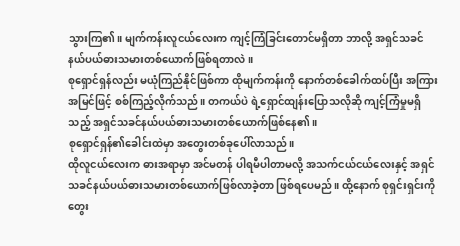သွားကြ၏။ မျက်ကန်းလူငယ်လေးက ကျင့်ကြံခြင်းတောင်မရှိတာ ဘာလို့ အရှင်သခင်နယ်ပယ်ဓားသမားတစ်ယောက်ဖြစ်ရတာလဲ။
စုရှောင်ရှန်လည်း မယုံကြည်နိုင်ဖြစ်ကာ ထိုမျက်ကန်းကို နောက်တစ်ခေါက်ထပ်ပြီး အကြားအမြင်ဖြင့် စစ်ကြည့်လိုက်သည်။ တကယ်ပဲ ရဲ့ရှောင်ထျန်းပြောသလိုဆို ကျင့်ကြံမှုမရှိသည့် အရှင်သခင်နယ်ပယ်ဓားသမားတစ်ယောက်ဖြစ်နေ၏။
စုရှောင်ရှန်၏ခေါင်းထဲမှာ အတွေးတစ်ခုပေါ်လာသည်။
ထိုလူငယ်လေးက ဓားအရာမှာ အင်မတန် ပါရမီပါတာမလို့ အသက်ငယ်ငယ်လေးနှင့် အရှင်သခင်နယ်ပယ်ဓားသမားတစ်ယောက်ဖြစ်လာခဲ့တာ ဖြစ်ရပေမည်။ ထို့နောက် စုရှင်းရှင်းကိုတွေး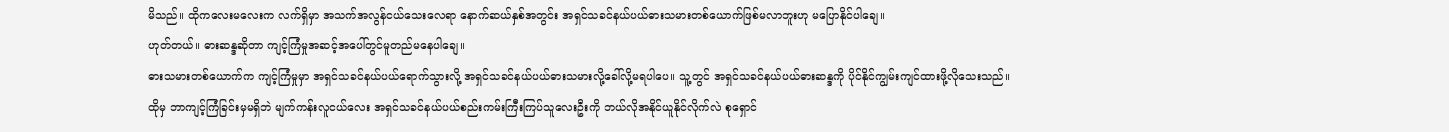မိသည်။ ထိုကလေးမလေးက လက်ရှိမှာ အသက်အလွန်ငယ်သေးလေရာ နောက်ဆယ်နှစ်အတွင်း အရှင်သခင်နယ်ပယ်ဓားသမားတစ်ယောက်ဖြစ်မလာဘူးဟု မပြောနိုင်ပါချေ။
ဟုတ်တယ်။ ဓားဆန္ဒဆိုတာ ကျင့်ကြံမှုအဆင့်အပေါ်တွင်မူတည်မနေပါချေ။
ဓားသမားတစ်ယောက်က ကျင့်ကြံမှုမှာ အရှင်သခင်နယ်ပယ်ရောက်သွားလို့ အရှင်သခင်နယ်ပယ်ဓားသမားလို့ခေါ်လို့မရပါပေ။ သူ့တွင် အရှင်သခင်နယ်ပယ်ဓားဆန္ဒကို ပိုင်နိုင်ကျွမ်းကျင်ထားဖို့လိုသေးသည်။
ထိုမှ ဘာကျင့်ကြံခြင်းမှမရှိဘဲ မျက်ကန်းလူငယ်လေး အရှင်သခင်နယ်ပယ်စည်းကမ်းကြီးကြပ်သူလေးဦးကို ဘယ်လိုအနိုင်ယူနိုင်လိုက်လဲ စုရှောင်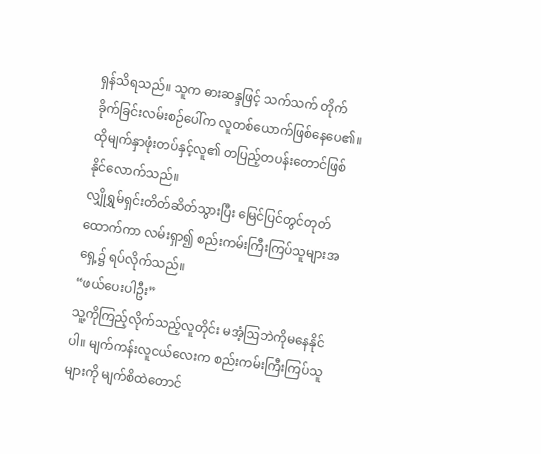ရှန်သိရသည်။ သူက ဓားဆန္ဒဖြင့် သက်သက် တိုက်ခိုက်ခြင်းလမ်းစဉ်ပေါ်က လူတစ်ယောက်ဖြစ်နေပေ၏။
ထိုမျက်နှာဖုံးတပ်နှင့်လူ၏ တပြည့်တပန်းတောင်ဖြစ်နိုင်လောက်သည်။
လျှိုရွှမ်ရှင်းတိတ်ဆိတ်သွားပြီး မြေင်ပြင်တွင်တုတ်ထောက်ကာ လမ်းရှာ၍ စည်းကမ်းကြီးကြပ်သူများအရှေ့၌ ရပ်လိုက်သည်။
“ဖယ်ပေးပါဦး”
သူ့ကိုကြည့်လိုက်သည့်လူတိုင်း မအံ့ဩဘဲကိုမနေနိုင်ပါ။ မျက်ကန်းလူငယ်လေးက စည်းကမ်းကြီးကြပ်သူများကို မျက်စိထဲတောင်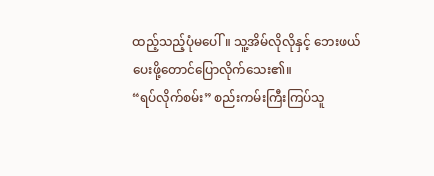ထည့်သည့်ပုံမပေါ်။ သူ့အိမ်လိုလိုနှင့် ဘေးဖယ်ပေးဖို့တောင်ပြောလိုက်သေး၏။
“ရပ်လိုက်စမ်း” စည်းကမ်းကြီးကြပ်သူ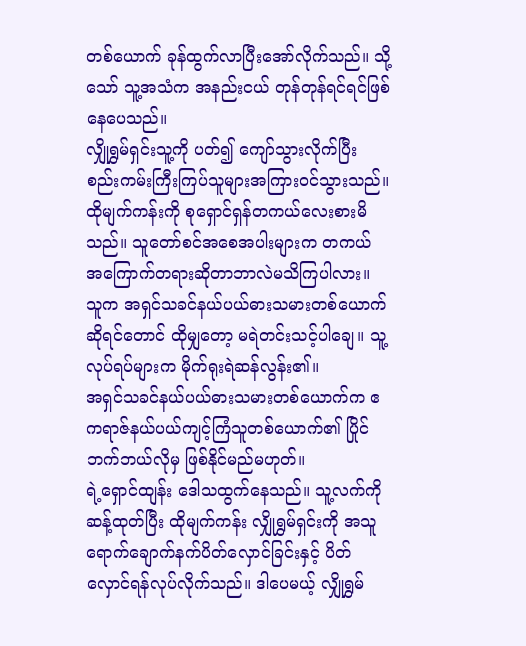တစ်ယောက် ခုန်ထွက်လာပြီးအော်လိုက်သည်။ သို့သော် သူ့အသံက အနည်းငယ် တုန်တုန်ရင်ရင်ဖြစ်နေပေသည်။
လျှိုရွှမ်ရှင်းသူ့ကို ပတ်၍ ကျော်သွားလိုက်ပြီး စည်းကမ်းကြီးကြပ်သူများအကြား၀င်သွားသည်။
ထိုမျက်ကန်းကို စုရှောင်ရှန်တကယ်လေးစားမိသည်။ သူတော်စင်အစေအပါးများက တကယ် အကြောက်တရားဆိုတာဘာလဲမသိကြပါလား။
သူက အရှင်သခင်နယ်ပယ်ဓားသမားတစ်ယောက်ဆိုရင်တောင် ထိုမျှတော့ မရဲတင်းသင့်ပါချေ။ သူ့လုပ်ရပ်များက မိုက်ရုးရဲဆန်လွန်း၏။
အရှင်သခင်နယ်ပယ်ဓားသမားတစ်ယောက်က ဧကရာဇ်နယ်ပယ်ကျင့်ကြံသူတစ်ယောက်၏ ပြိုင်ဘက်ဘယ်လိုမှ ဖြစ်နိုင်မည်မဟုတ်။
ရဲ့ရှောင်ထျန်း ဒေါသထွက်နေသည်။ သူ့လက်ကိုဆန့်ထုတ်ပြီး ထိုမျက်ကန်း လျှိုရွှမ်ရှင်းကို အသူရောက်ချောက်နက်ပိတ်လှောင်ခြင်းနှင့် ပိတ်လှောင်ရန်လုပ်လိုက်သည်။ ဒါပေမယ့် လျှိုရွှမ်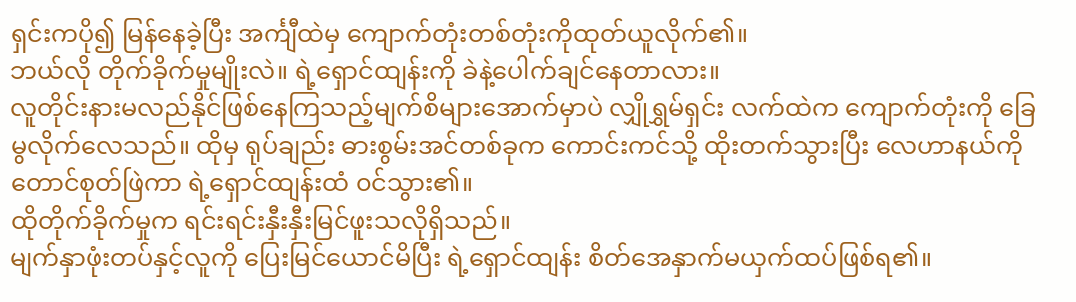ရှင်းကပို၍ မြန်နေခဲ့ပြီး အင်္ကျီထဲမှ ကျောက်တုံးတစ်တုံးကိုထုတ်ယူလိုက်၏။
ဘယ်လို တိုက်ခိုက်မှုမျိုးလဲ။ ရဲ့ရှောင်ထျန်းကို ခဲနဲ့ပေါက်ချင်နေတာလား။
လူတိုင်းနားမလည်နိုင်ဖြစ်နေကြသည့်မျက်စိများအောက်မှာပဲ လျှိုရွှမ်ရှင်း လက်ထဲက ကျောက်တုံးကို ခြေမွလိုက်လေသည်။ ထိုမှ ရုပ်ချည်း ဓားစွမ်းအင်တစ်ခုက ကောင်းကင်သို့ ထိုးတက်သွားပြီး လေဟာနယ်ကိုတောင်စုတ်ဖြဲကာ ရဲ့ရှောင်ထျန်းထံ ၀င်သွား၏။
ထိုတိုက်ခိုက်မှုက ရင်းရင်းနှီးနှီးမြင်ဖူးသလိုရှိသည်။
မျက်နှာဖုံးတပ်နှင့်လူကို ပြေးမြင်ယောင်မိပြီး ရဲ့ရှောင်ထျန်း စိတ်အေနှာက်မယှက်ထပ်ဖြစ်ရ၏။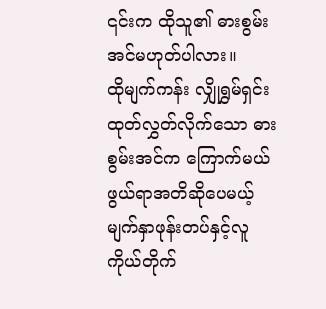၎င်းက ထိုသူ၏ ဓားစွမ်းအင်မဟုတ်ပါလား။
ထိုမျက်ကန်း လျှိုရွှမ်ရှင်းထုတ်လွှတ်လိုက်သော ဓားစွမ်းအင်က ကြောက်မယ်ဖွယ်ရာအတိဆိုပေမယ့် မျက်နှာဖုန်းတပ်နှင့်လူ ကိုယ်တိုက်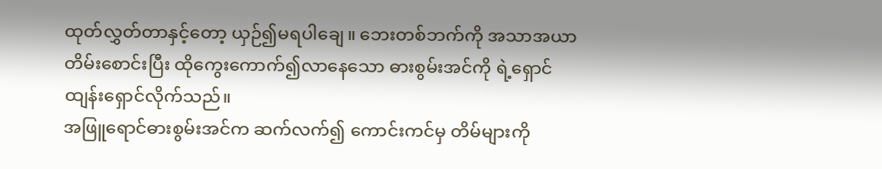ထုတ်လွှတ်တာနှင့်တော့ ယှဉ်၍မရပါချေ။ ဘေးတစ်ဘက်ကို အသာအယာတိမ်းစောင်းပြီး ထိုကွေးကောက်၍လာနေသော ဓားစွမ်းအင်ကို ရဲ့ရှောင်ထျန်းရှောင်လိုက်သည်။
အဖြူရောင်ဓားစွမ်းအင်က ဆက်လက်၍ ကောင်းကင်မှ တိမ်များကို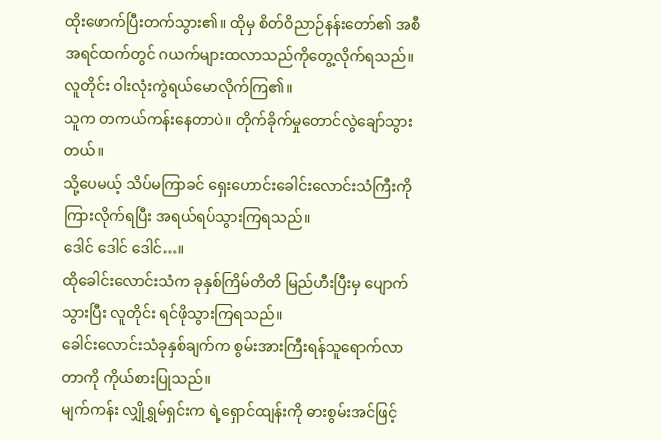ထိုးဖောက်ပြီးတက်သွား၏။ ထိုမှ စိတ်ဝိညာဉ်နန်းတော်၏ အစီအရင်ထက်တွင် ဂယက်များထလာသည်ကိုတွေ့လိုက်ရသည်။
လူတိုင်း ဝါးလုံးကွဲရယ်မောလိုက်ကြ၏။
သူက တကယ်ကန်းနေတာပဲ။ တိုက်ခိုက်မှုတောင်လွဲချော်သွားတယ်။
သို့ပေမယ့် သိပ်မကြာခင် ရှေးဟောင်းခေါင်းလောင်းသံကြီးကိုကြားလိုက်ရပြီး အရယ်ရပ်သွားကြရသည်။
ဒေါင် ဒေါင် ဒေါင်…။
ထိုခေါင်းလောင်းသံက ခုနှစ်ကြိမ်တိတိ မြည်ဟီးပြီးမှ ပျောက်သွားပြီး လူတိုင်း ရင်ဖိုသွားကြရသည်။
ခေါင်းလောင်းသံခုနှစ်ချက်က စွမ်းအားကြီးရန်သူရောက်လာတာကို ကိုယ်စားပြုသည်။
မျက်ကန်း လျှိုရွှမ်ရှင်းက ရဲ့ရှောင်ထျန်းကို ဓားစွမ်းအင်ဖြင့်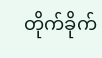တိုက်ခိုက်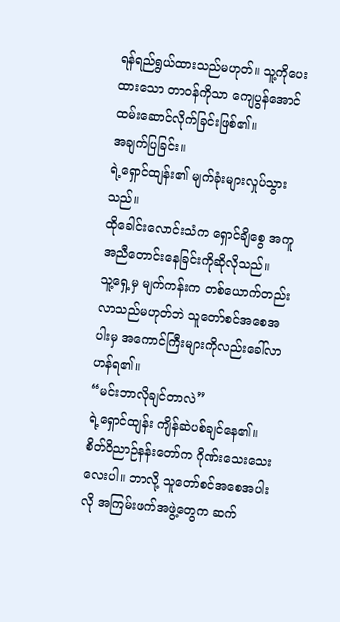ရန်ရည်ရွယ်ထားသည်မဟုတ်။ သူ့ကိုပေးထားသော တာ၀န်ကိုသာ ကျေပွန်အောင်ထမ်းဆောင်လိုက်ခြင်းဖြစ်၏။
အချက်ပြခြင်း။
ရဲ့ရှောင်ထျန်း၏ မျက်ခုံးများလှုပ်သွားသည်။
ထိုခေါင်းလောင်းသံက ရှောင်ချိစွေ အကူအညီတောင်းနေခြင်းကိုဆိုလိုသည်။
သူ့ရှေ့မှ မျက်ကန်းက တစ်ယောက်တည်းလာသည်မဟုတ်ဘဲ သူတော်စင်အစေအပါးမှ အကောင်ကြီးများကိုလည်းခေါ်လာဟန်ရ၏။
“မင်းဘာလိုချင်တာလဲ”
ရဲ့ရှောင်ထျန်း ကျိန်ဆဲပစ်ချင်နေ၏။ စိတ်ဝိညာဉ်နန်းတော်က ဂိုဏ်းသေးသေးလေးပါ။ ဘာလို့ သူတော်စင်အစေအပါးလို အကြမ်းဖက်အဖွဲ့တွေက ဆက်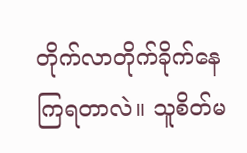တိုက်လာတိုက်ခိုက်နေကြရတာလဲ။ သူစိတ်မ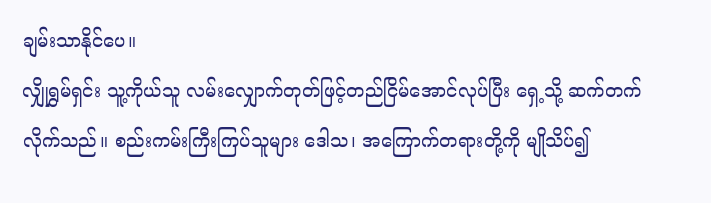ချမ်းသာနိုင်ပေ။
လျှိုရွှမ်ရှင်း သူ့ကိုယ်သူ လမ်းလျှောက်တုတ်ဖြင့်တည်ငြိမ်အောင်လုပ်ပြီး ရှေ့သို့ ဆက်တက်လိုက်သည်။ စည်းကမ်းကြီးကြပ်သူများ ဒေါသ၊ အကြောက်တရားတို့ကို မျိုသိပ်၍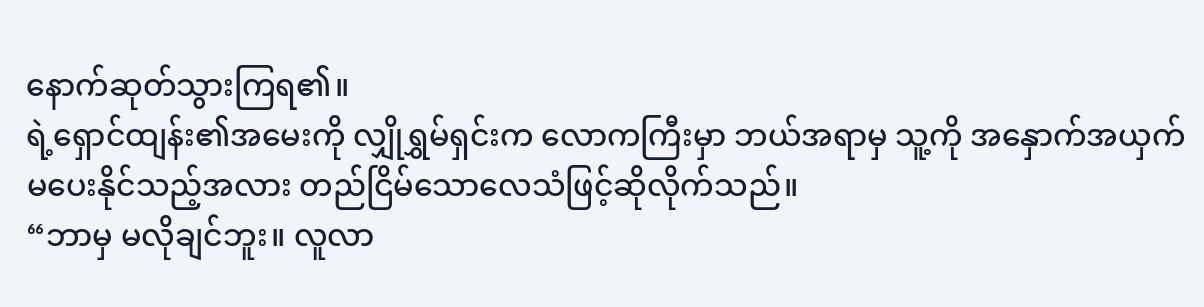နောက်ဆုတ်သွားကြရ၏။
ရဲ့ရှောင်ထျန်း၏အမေးကို လျှိုရွှမ်ရှင်းက လောကကြီးမှာ ဘယ်အရာမှ သူ့ကို အနှောက်အယှက်မပေးနိုင်သည့်အလား တည်ငြိမ်သောလေသံဖြင့်ဆိုလိုက်သည်။
“ဘာမှ မလိုချင်ဘူး။ လူလာ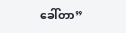ခေါ်တာ”